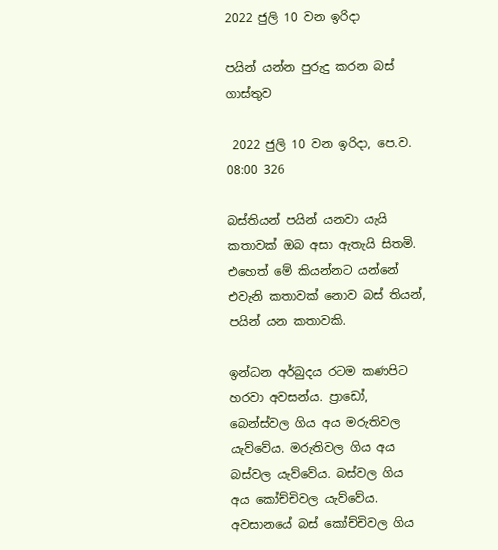2022 ජුලි 10 වන ඉරිදා

පයින් යන්න පුරුදු කරන බස් ගාස්තුව

 2022 ජුලි 10 වන ඉරිදා, පෙ.ව. 08:00 326

බස්තියන් පයින් යනවා යැයි කතාවක් ඔබ අසා ඇතැයි සිතමි. එහෙත් මේ කියන්නට යන්නේ එවැනි කතාවක් නොව බස් තියන්, පයින් යන කතාවකි.

ඉන්ධන අර්බුදය රටම කණපිට හරවා අවසන්ය. ප්‍රාඩෝ, බෙන්ස්වල ගිය අය මරුතිවල යැව්වේය. මරුතිවල ගිය අය බස්වල යැව්වේය. බස්වල ගිය අය කෝච්චිවල යැව්වේය. අවසානයේ බස් කෝච්චිවල ගිය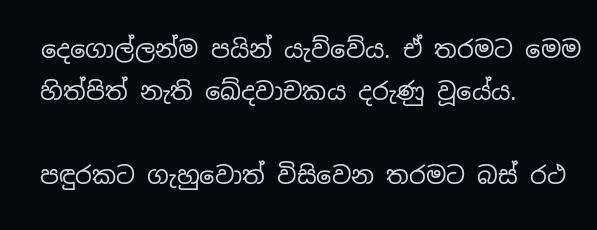දෙගොල්ලන්ම පයින් යැව්වේය. ඒ තරමට මෙම හිත්පිත් නැති ඛේදවාචකය දරුණු වූයේය.

පඳුරකට ගැහුවොත් විසිවෙන තරමට බස් රථ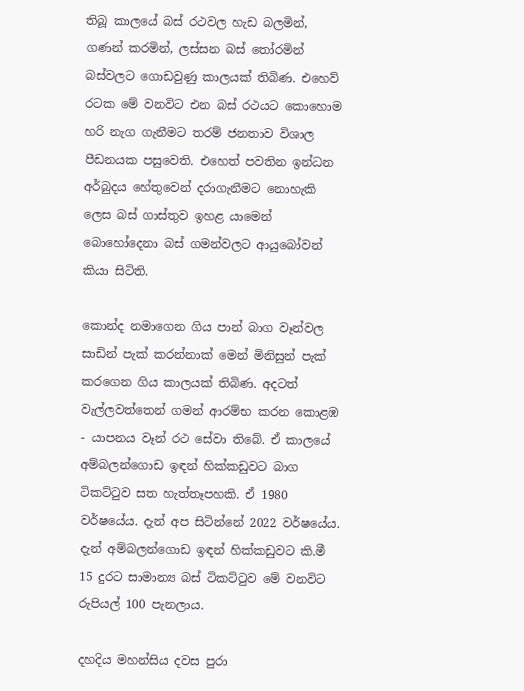තිබූ කාලයේ බස් රථවල හැඩ බලමින්, ගණන් කරමින්, ලස්සන බස් තෝරමින් බස්වලට ගොඩවුණු කාලයක් තිබිණ. එහෙව් රටක මේ වනවිට එන බස් රථයට කොහොම හරි නැග ගැනීමට තරම් ජනතාව විශාල පීඩනයක පසුවෙති. එහෙත් පවතින ඉන්ධන අර්බුදය හේතුවෙන් දරාගැනීමට නොහැකි ලෙස බස් ගාස්තුව ඉහළ යාමෙන් බොහෝදෙනා බස් ගමන්වලට ආයුබෝවන් කියා සිටිති.

කොන්ද නමාගෙන ගිය පාන් බාග වෑන්වල සාඩින් පැක් කරන්නාක් මෙන් මිනිසුන් පැක් කරගෙන ගිය කාලයක් තිබිණ. අදටත් වැල්ලවත්තෙන් ගමන් ආරම්භ කරන කොළඹ - යාපනය වෑන් රථ සේවා තිබේ. ඒ කාලයේ අම්බලන්ගොඩ ඉඳන් හික්කඩුවට බාග ටිකට්ටුව සත හැත්තෑපහකි. ඒ 1980 වර්ෂයේය. දැන් අප සිටින්නේ 2022 වර්ෂයේය. දැන් අම්බලන්ගොඩ ඉඳන් හික්කඩුවට කි.මී 15 දුරට සාමාන්‍ය බස් ටිකට්ටුව මේ වනවිට රුපියල් 100 පැනලාය.

දහදිය මහන්සිය දවස පුරා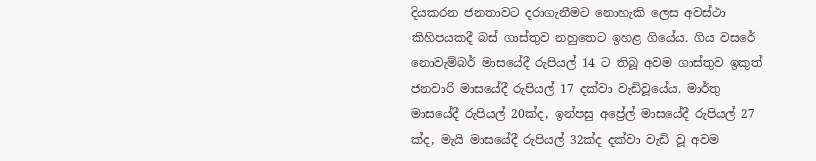දියකරන ජනතාවට දරාගැනීමට නොහැකි ලෙස අවස්ථා කිහිපයකදී බස් ගාස්තුව නහුතෙට ඉහළ ගියේය. ගිය වසරේ නොවැම්බර් මාසයේදී රුපියල් 14 ට තිබූ අවම ගාස්තුව ඉකුත් ජනවාරි මාසයේදී රුපියල් 17 දක්වා වැඩිවූයේය. මාර්තු මාසයේදී රුපියල් 20ක්ද, ඉන්පසු අප්‍රේල් මාසයේදී රුපියල් 27 ක්ද, මැයි මාසයේදී රුපියල් 32ක්ද දක්වා වැඩි වූ අවම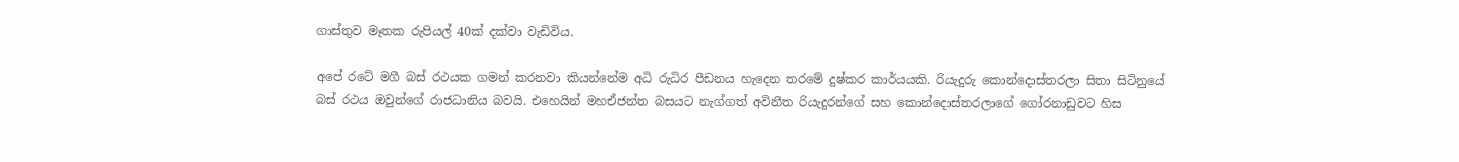ගාස්තුව මෑතක රුපියල් 40ක් දක්වා වැඩිවිය.

අපේ රටේ මගී බස් රථයක ගමන් කරනවා කියන්නේම අධි රුධිර පීඩනය හැදෙන තරමේ දුෂ්කර කාර්යයකි. රියැදුරු කොන්දොස්තරලා සිතා සිටිනුයේ බස් රථය ඔවුන්ගේ රාජධානිය බවයි. එහෙයින් මහඒජන්ත බසයට නැග්ගත් අවිනීත රියැදුරන්ගේ සහ කොන්දොස්තරලාගේ ගෝරනාඩුවට හිස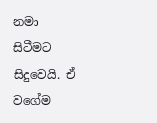නමා සිටීමට සිදුවෙයි. ඒ වගේම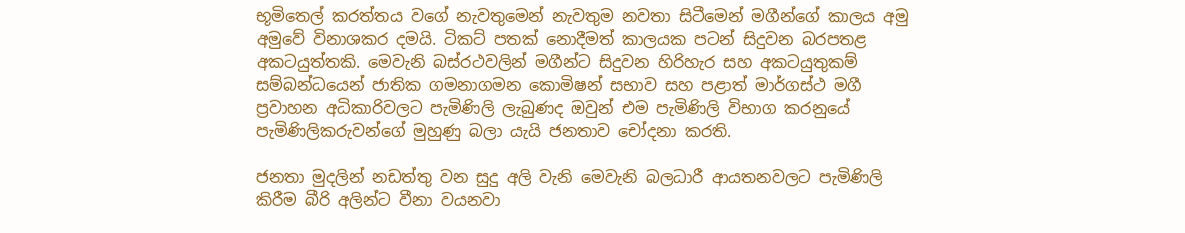භූමිතෙල් කරත්තය වගේ නැවතුමෙන් නැවතුම නවතා සිටීමෙන් මගීන්ගේ කාලය අමු අමුවේ විනාශකර දමයි. ටිකට් පතක් නොදීමත් කාලයක පටන් සිදුවන බරපතළ අකටයුත්තකි. මෙවැනි බස්රථවලින් මගීන්ට සිදුවන හිරිහැර සහ අකටයුතුකම් සම්බන්ධයෙන් ජාතික ගමනාගමන කොමිෂන් සභාව සහ පළාත් මාර්ගස්ථ මගී ප්‍රවාහන අධිකාරිවලට පැමිණිලි ලැබුණද ඔවුන් එම පැමිණිලි විභාග කරනුයේ පැමිණිලිකරුවන්ගේ මුහුණු බලා යැයි ජනතාව චෝදනා කරති.

ජනතා මුදලින් නඩත්තු වන සුදු අලි වැනි මෙවැනි බලධාරී ආයතනවලට පැමිණිලි කිරීම බීරි අලින්ට වීනා වයනවා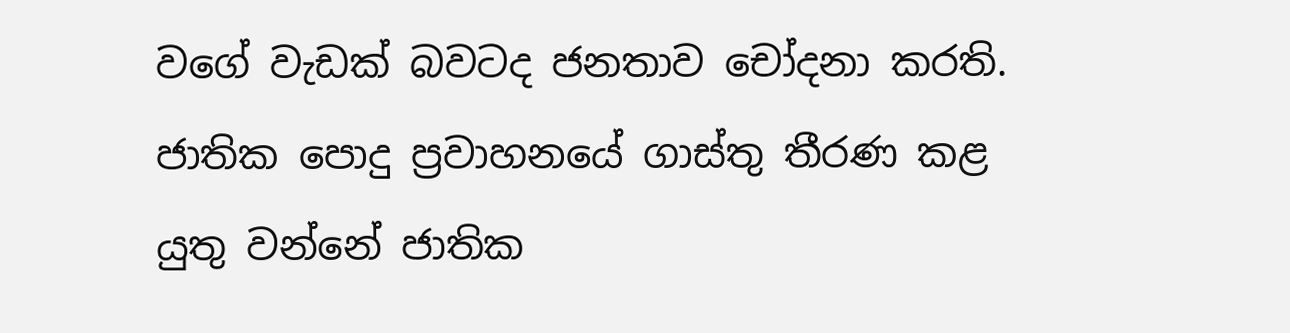වගේ වැඩක් බවටද ජනතාව චෝදනා කරති. ජාතික පොදු ප්‍රවාහනයේ ගාස්තු තීරණ කළ යුතු වන්නේ ජාතික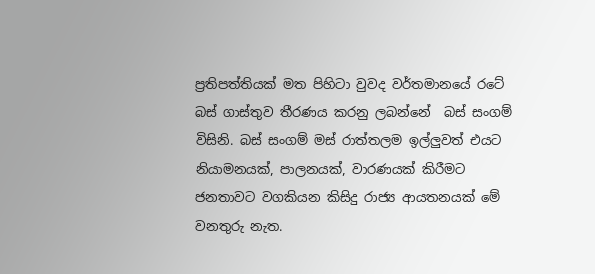ප්‍රතිපත්තියක් මත පිහිටා වුවද වර්තමානයේ රටේ බස් ගාස්තුව තීරණය කරනු ලබන්නේ  බස් සංගම් විසිනි. බස් සංගම් මස් රාත්තලම ඉල්ලුවත් එයට නියාමනයක්, පාලනයක්, වාරණයක් කිරීමට ජනතාවට වගකියන කිසිදු රාජ්‍ය ආයතනයක් මේ වනතුරු නැත.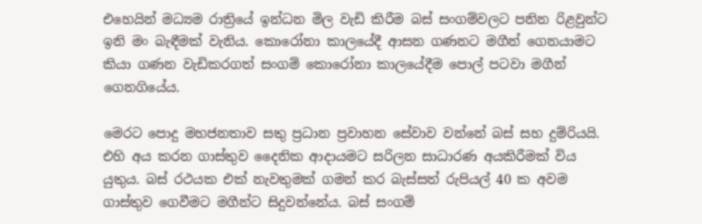එහෙයින් මධ්‍යම රාත්‍රියේ ඉන්ධන මිල වැඩි කිරීම බස් සංගම්වලට පනින රිළවුන්ට ඉනි මං බැඳීමක් වැනිය. කොරෝනා කාලයේදී ආසන ගණනට මගීන් ගෙනයාමට කියා ගණන වැඩිකරගත් සංගම් කොරෝනා කාලයේදීම පොල් පටවා මගීන් ගෙනගියේය.

මෙරට පොදු මහජනතාව සතු ප්‍රධාන ප්‍රවාහන සේවාව වන්නේ බස් සහ දුම්රියයි. එහි අය කරන ගාස්තුව දෛනික ආදායමට සරිලන සාධාරණ අයකිරීමක් විය යුතුය. බස් රථයක එක් නැවතුමක් ගමන් කර බැස්සත් රුපියල් 40 ක අවම ගාස්තුව ගෙවීමට මගීන්ට සිදුවන්නේය. බස් සංගම්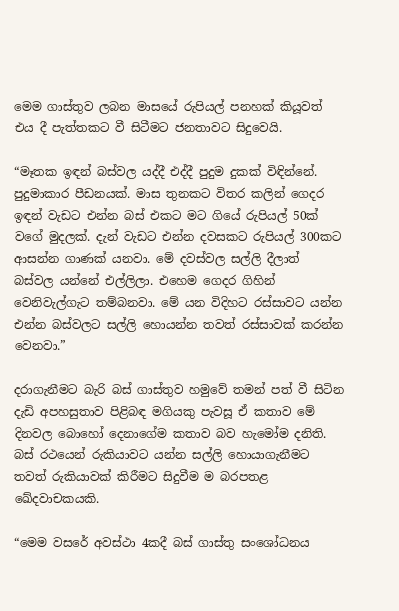මෙම ගාස්තුව ලබන මාසයේ රුපියල් පනහක් කියූවත් එය දී පැත්තකට වී සිටීමට ජනතාවට සිදුවෙයි.

“මෑතක ඉඳන් බස්වල යද්දී එද්දී පුදුම දුකක් විඳින්නේ. පුදුමාකාර පීඩනයක්. මාස තුනකට විතර කලින් ගෙදර ඉඳන් වැඩට එන්න බස් එකට මට ගියේ රුපියල් 50ක් වගේ මුදලක්. දැන් වැඩට එන්න දවසකට රුපියල් 300කට ආසන්න ගාණක් යනවා. මේ දවස්වල සල්ලි දීලාත් බස්වල යන්නේ එල්ලිලා. එහෙම ගෙදර ගිහින් වෙනිවැල්ගැට තම්බනවා. මේ යන විදිහට රස්සාවට යන්න එන්න බස්වලට සල්ලි හොයන්න තවත් රස්සාවක් කරන්න වෙනවා.”

දරාගැනීමට බැරි බස් ගාස්තුව හමුවේ තමන් පත් වී සිටින දැඩි අපහසුතාව පිළිබඳ මගියකු පැවසූ ඒ කතාව මේ දිනවල බොහෝ දෙනාගේම කතාව බව හැමෝම දනිති. බස් රථයෙන් රුකියාවට යන්න සල්ලි හොයාගැනීමට තවත් රුකියාවක් කිරීමට සිදුවීම ම බරපතළ ඛේදවාචකයකි.

“මෙම වසරේ අවස්ථා 4කදී බස් ගාස්තු සංශෝධනය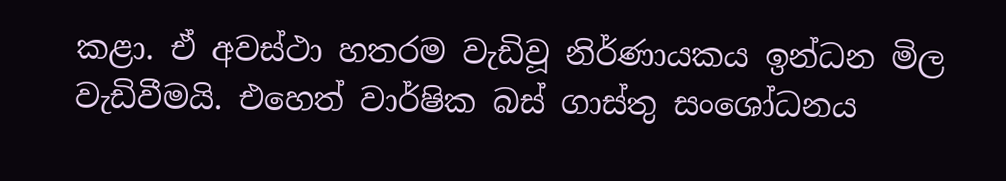කළා. ඒ අවස්ථා හතරම වැඩිවූ නිර්ණායකය ඉන්ධන මිල වැඩිවීමයි. එහෙත් වාර්ෂික බස් ගාස්තු සංශෝධනය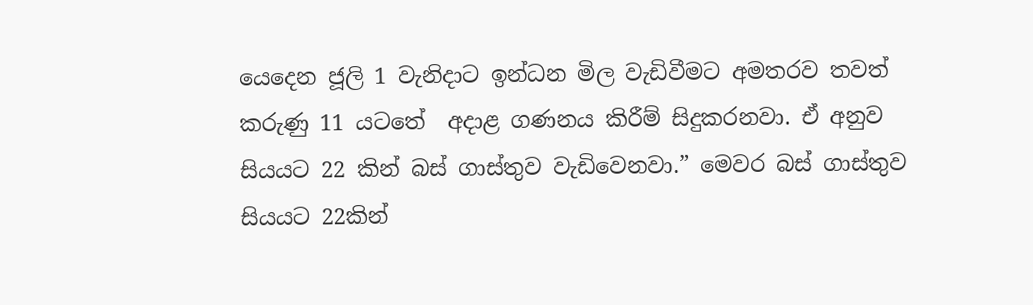යෙදෙන ජූලි 1 වැනිදාට ඉන්ධන මිල වැඩිවීමට අමතරව තවත් කරුණු 11 යටතේ  අදාළ ගණනය කිරීම් සිදුකරනවා. ඒ අනුව සියයට 22 කින් බස් ගාස්තුව වැඩිවෙනවා.” මෙවර බස් ගාස්තුව සියයට 22කින්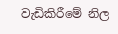වැඩිකිරීමේ නිල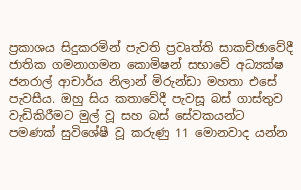ප්‍රකාශය සිදුකරමින් පැවති ප්‍රවෘත්ති සාකච්ඡාවේදී ජාතික ගමනාගමන කොමිෂන් සභාවේ අධ්‍යක්ෂ ජනරාල් ආචාර්ය නිලාන් මිරුන්ඩා මහතා එසේ පැවසීය. ඔහු සිය කතාවේදී පැවසූ බස් ගාස්තුව වැඩිකිරීමට මුල් වූ සහ බස් සේවකයන්ට පමණක් සුවිශේෂී වූ කරුණු 11 මොනවාද යන්න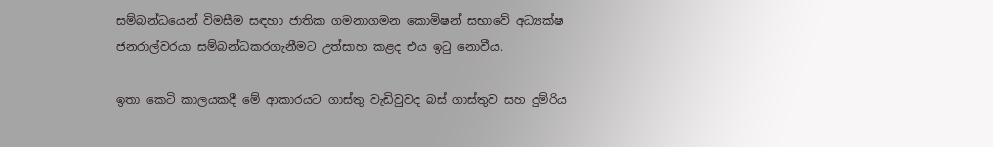සම්බන්ධයෙන් විමසීම සඳහා ජාතික ගමනාගමන කොමිෂන් සභාවේ අධ්‍යක්ෂ ජනරාල්වරයා සම්බන්ධකරගැනීමට උත්සාහ කළද එය ඉටු නොවීය.

ඉතා කෙටි කාලයකදී මේ ආකාරයට ගාස්තු වැඩිවුවද බස් ගාස්තුව සහ දුම්රිය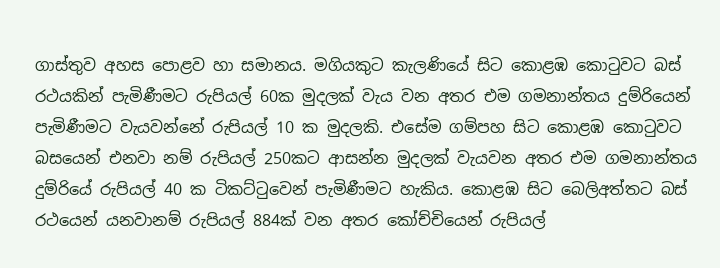ගාස්තුව අහස පොළව හා සමානය. මගියකුට කැලණියේ සිට කොළඹ කොටුවට බස් රථයකින් පැමිණීමට රුපියල් 60ක මුදලක් වැය වන අතර එම ගමනාන්තය දුම්රියෙන් පැමිණීමට වැයවන්නේ‍ රුපියල් 10 ක මුදලකි. එසේම ගම්පහ සිට කොළඹ කොටුවට බසයෙන් එනවා නම් රුපියල් 250කට ආසන්න මුදලක් වැයවන අතර එම ගමනාන්තය දුම්රියේ රුපියල් 40 ක ටිකට්ටුවෙන් පැමිණීමට හැකිය. කොළඹ සිට බෙලිඅත්තට බස් රථයෙන් යනවානම් රුපියල් 884ක් වන අතර කෝච්චියෙන් රුපියල්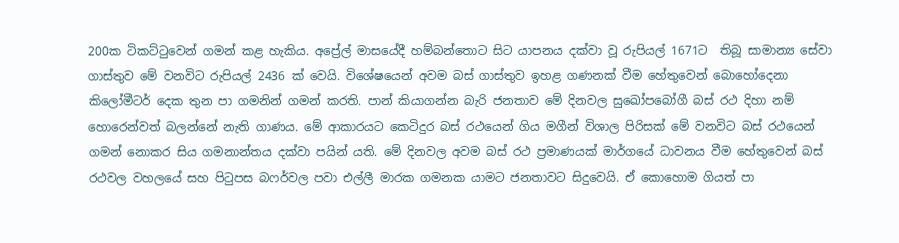200ක ටිකට්ටුවෙන් ගමන් කළ හැකිය. අප්‍රේල් මාසයේදී හම්බන්තොට සිට යාපනය දක්වා වූ රුපියල් 1671ට  තිබූ සාමාන්‍ය සේවා ගාස්තුව මේ වනවිට රුපියල් 2436 ක් වෙයි. විශේෂයෙන් අවම බස් ගාස්තුව ඉහළ ගණනක් වීම හේතුවෙන් බොහෝදෙනා කිලෝමීටර් දෙක තුන පා ගමනින් ගමන් කරති. පාන් කියාගන්න බැරි ජනතාව මේ දිනවල සුඛෝපබෝගී බස් රථ දිහා නම් හොරෙන්වත් බලන්නේ නැති ගාණය. මේ ආකාරයට කෙටිදුර බස් රථයෙන් ගිය මගීන් විශාල පිරිසක් මේ වනවිට බස් රථයෙන් ගමන් නොකර සිය ගමනාන්තය දක්වා පයින් යති. මේ දිනවල අවම බස් රථ ප්‍රමාණයක් මාර්ගයේ ධාවනය වීම හේතුවෙන් බස් රථවල වහලයේ සහ පිටුපස බෆර්වල පවා එල්ලී මාරක ගමනක යාමට ජනතාවට සිදුවෙයි. ඒ කොහොම ගියත් පා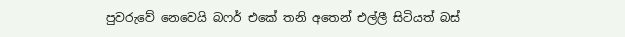පුවරුවේ නෙවෙයි බෆර් එකේ තනි අතෙන් එල්ලී සිටියත් බස්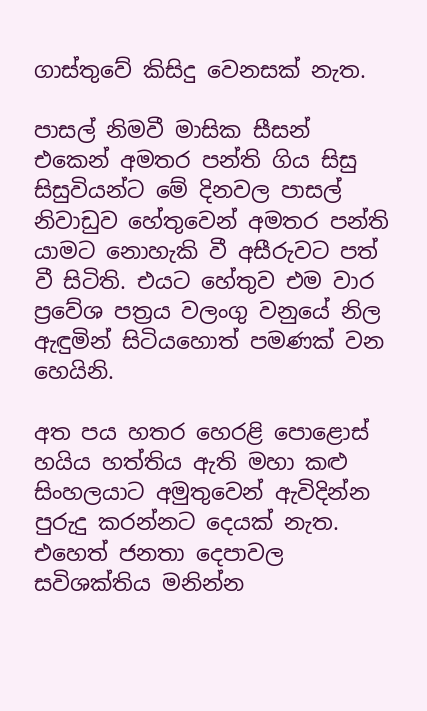ගාස්තුවේ කිසිදු වෙනසක් නැත.

පාසල් නිමවී මාසික සීසන් එකෙන් අමතර පන්ති ගිය සිසු සිසුවියන්ට මේ දිනවල පාසල් නිවාඩුව හේතුවෙන් අමතර පන්ති යාමට නොහැකි වී අසීරුවට පත් වී සිටිති. එයට හේතුව එම වාර  ප්‍රවේශ පත්‍රය වලංගු වනුයේ නිල ඇඳුමින් සිටියහොත් පමණක් වන හෙයිනි.

අත පය හතර හෙරළි පොළොස් හයිය හත්තිය ඇති මහා කළු සිංහලයාට අමුතුවෙන් ඇවිදින්න පුරුදු කරන්නට දෙයක් නැත. එහෙත් ජනතා දෙපාවල සවිශක්තිය මනින්න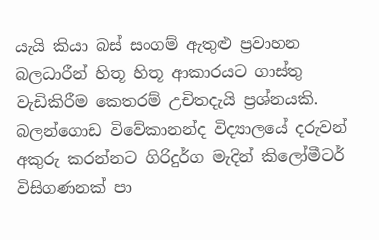යැයි කියා බස් සංගම් ඇතුළු ප්‍රවාහන බලධාරීන් හිතූ හිතූ ආකාරයට ගාස්තු වැඩිකිරීම කෙතරම් උචිතදැයි ප්‍රශ්නයකි. බලන්ගොඩ විවේකානන්ද විද්‍යාලයේ දරුවන් අකුරු කරන්නට ගිරිදුර්ග මැදින් කිලෝමීටර් විසිගණනක් පා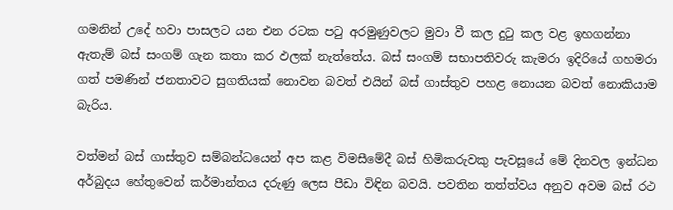ගමනින් උදේ හවා පාසලට යන එන රටක පටු අරමුණුවලට මුවා වී කල දුටු කල වළ ඉහගන්නා ඇතැම් බස් සංගම් ගැන කතා කර ඵලක් නැත්තේය. බස් සංගම් සභාපතිවරු කැමරා ඉදිරියේ ගහමරා ගත් පමණින් ජනතාවට සුගතියක් නොවන බවත් එයින් බස් ගාස්තුව පහළ නොයන බවත් නොකියාම බැරිය.

වත්මන් බස් ගාස්තුව සම්බන්ධයෙන් අප කළ විමසීමේදී බස් හිමිකරුවකු පැවසූයේ මේ දිනවල ඉන්ධන අර්බුදය හේතුවෙන් කර්මාන්තය දරුණු ලෙස පීඩා විඳින බවයි. පවතින තත්ත්වය අනුව අවම බස් රථ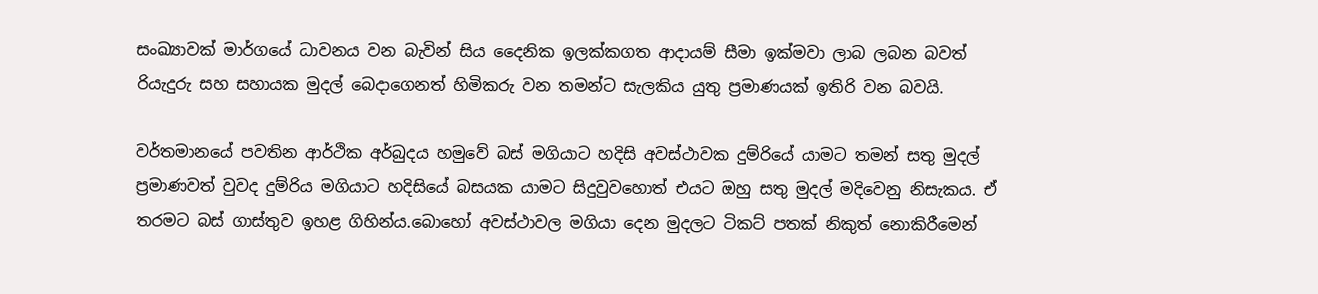සංඛ්‍යාවක් මාර්ගයේ ධාවනය වන බැවින් සිය දෛනික ඉලක්කගත ආදායම් සීමා ඉක්මවා ලාබ ලබන බවත් රියැදුරු සහ සහායක මුදල් බෙදාගෙනත් හිමිකරු වන තමන්ට සැලකිය යුතු ප්‍රමාණයක් ඉතිරි වන බවයි.

වර්තමානයේ පවතින ආර්ථික අර්බුදය හමුවේ බස් මගියාට හදිසි අවස්ථාවක දුම්රියේ යාමට තමන් සතු මුදල් ප්‍රමාණවත් වුවද දුම්රිය මගියාට හදිසියේ බසයක යාමට සිදුවුවහොත් එයට ඔහු සතු මුදල් මදිවෙනු නිසැකය. ඒ තරමට බස් ගාස්තුව ඉහළ ගිහින්ය.බොහෝ අවස්ථාවල මගියා දෙන මුදලට ටිකට් පතක් නිකුත් නොකිරීමෙන්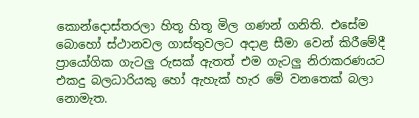කොන්දොස්තරලා හිතූ හිතූ මිල ගණන් ගනිති. එසේම බොහෝ ස්ථානවල ගාස්තුවලට අදාළ සීමා වෙන් කිරීමේදී ප්‍රායෝගික ගැටලු රුසක් ඇතත් එම ගැටලු නිරාකරණයට එකදු බලධාරියකු හෝ ඇහැක් හැර මේ වනතෙක් බලා නොමැත.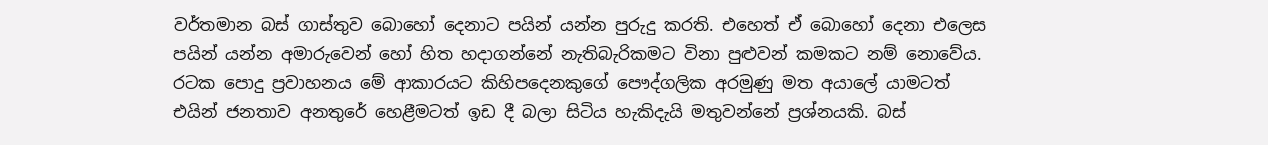වර්තමාන බස් ගාස්තුව බොහෝ දෙනාට පයින් යන්න පුරුදු කරති. එහෙත් ඒ බොහෝ දෙනා එලෙස පයින් යන්න අමාරුවෙන් හෝ හිත හදාගන්නේ නැතිබැරිකමට විනා පුළුවන් කමකට නම් නොවේය. රටක පොදු ප්‍රවාහනය මේ ආකාරයට කිහිපදෙනකුගේ පෞද්ගලික අරමුණු මත අයාලේ යාමටත් එයින් ජනතාව අනතුරේ හෙළීමටත් ඉඩ දී බලා සිටිය හැකිදැයි මතුවන්නේ ප්‍රශ්නයකි. බස්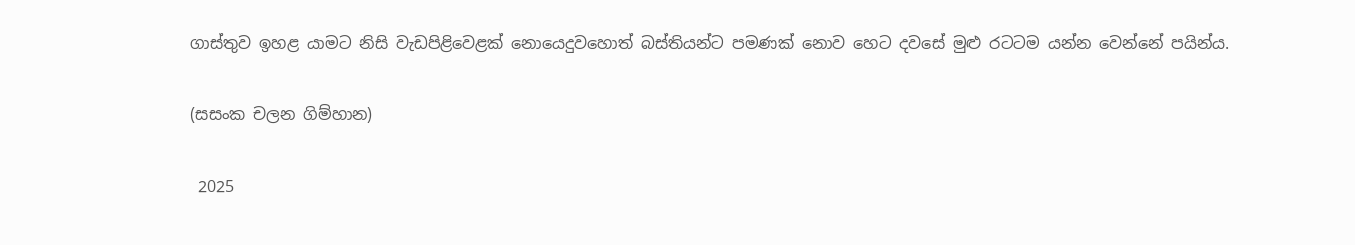ගාස්තුව ඉහළ යාමට නිසි වැඩපිළිවෙළක් නොයෙදුවහොත් බස්තියන්ට පමණක් නොව හෙට දවසේ මුළු රටටම යන්න වෙන්නේ පයින්ය.

(සසංක චලන ගිම්හාන)

 2025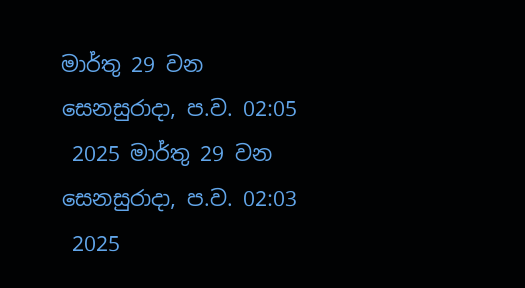මාර්තු 29 වන සෙනසුරාදා, ප.ව. 02:05
 2025 මාර්තු 29 වන සෙනසුරාදා, ප.ව. 02:03
 2025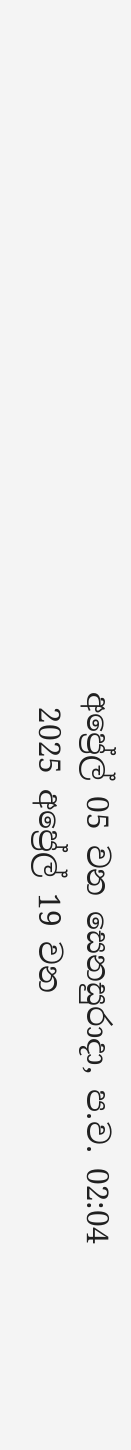අප්‍රේල් 05 වන සෙනසුරාදා, ප.ව. 02:04
 2025 අප්‍රේල් 19 වන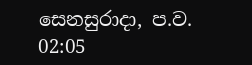සෙනසුරාදා, ප.ව. 02:05